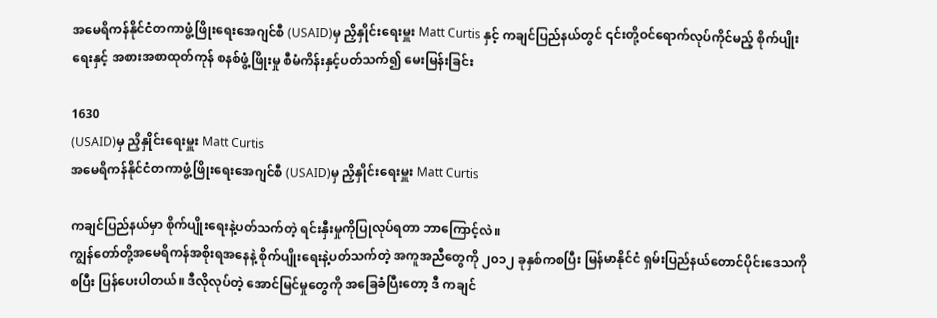အမေရိကန်နိုင်ငံတကာဖွံ့ဖြိုးရေးအေဂျင်စီ (USAID)မှ ညှိနှိုင်းရေးမှူး Matt Curtis နှင့် ကချင်ပြည်နယ်တွင် ၎င်းတို့ဝင်ရောက်လုပ်ကိုင်မည့် စိုက်ပျိုးရေးနှင့် အစားအစာထုတ်ကုန် စနစ်ဖွံ့ဖြိုးမှု စီမံကိန်းနှင့်ပတ်သက်၍ မေးမြန်းခြင်း

1630
(USAID)မှ ညှိနှိုင်းရေးမှူး Matt Curtis
အမေရိကန်နိုင်ငံတကာဖွံ့ဖြိုးရေးအေဂျင်စီ (USAID)မှ ညှိနှိုင်းရေးမှူး Matt Curtis

ကချင်ပြည်နယ်မှာ စိုက်ပျိုးရေးနဲ့ပတ်သက်တဲ့ ရင်းနှီးမှုကိုပြုလုပ်ရတာ ဘာကြောင့်လဲ။
ကျွန်တော်တို့အမေရိကန်အစိုးရအနေနဲ့ စိုက်ပျိုးရေးနဲ့ပတ်သက်တဲ့ အကူအညီတွေကို ၂၀၁၂ ခုနှစ်ကစပြီး မြန်မာနိုင်ငံ ရှမ်းပြည်နယ်တောင်ပိုင်းဒေသကို စပြီး ပြန်ပေးပါတယ်။ ဒီလိုလုပ်တဲ့ အောင်မြင်မှုတွေကို အခြေခံပြီးတော့ ဒီ ကချင်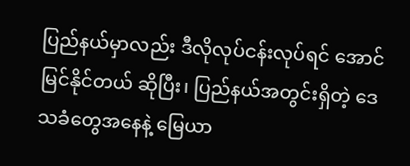ပြည်နယ်မှာလည်း ဒီလိုလုပ်ငန်းလုပ်ရင် အောင်မြင်နိုင်တယ် ဆိုပြီး၊ ပြည်နယ်အတွင်းရှိတဲ့ ဒေသခံတွေအနေနဲ့ မြေယာ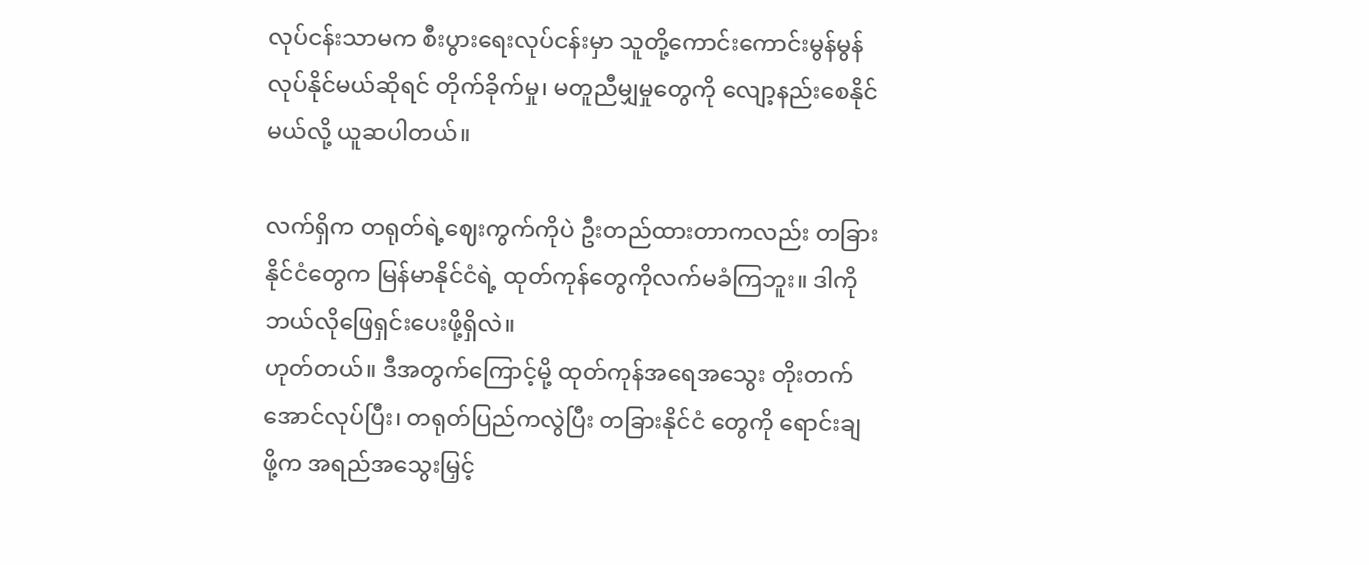လုပ်ငန်းသာမက စီးပွားရေးလုပ်ငန်းမှာ သူတို့ကောင်းကောင်းမွန်မွန် လုပ်နိုင်မယ်ဆိုရင် တိုက်ခိုက်မှု၊ မတူညီမျှမှုတွေကို လျော့နည်းစေနိုင်မယ်လို့ ယူဆပါတယ်။

လက်ရှိက တရုတ်ရဲ့ဈေးကွက်ကိုပဲ ဦးတည်ထားတာကလည်း တခြားနိုင်ငံတွေက မြန်မာနိုင်ငံရဲ့ ထုတ်ကုန်တွေကိုလက်မခံကြဘူး။ ဒါကို ဘယ်လိုဖြေရှင်းပေးဖို့ရှိလဲ။
ဟုတ်တယ်။ ဒီအတွက်ကြောင့်မို့ ထုတ်ကုန်အရေအသွေး တိုးတက်အောင်လုပ်ပြီး၊ တရုတ်ပြည်ကလွဲပြီး တခြားနိုင်ငံ တွေကို ရောင်းချဖို့က အရည်အသွေးမြှင့်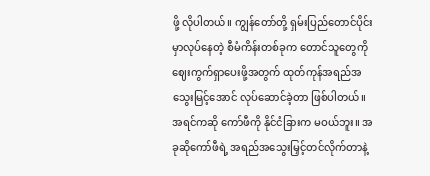ဖို့ လိုပါတယ်။ ကျွန်တော်တို့ ရှမ်းပြည်တောင်ပိုင်းမှာလုပ်နေတဲ့ စီမံကိန်းတစ်ခုက တောင်သူတွေကို ဈေးကွက်ရှာပေးဖို့အတွက် ထုတ်ကုန်အရည်အသွေးမြင့်အောင် လုပ်ဆောင်ခဲ့တာ ဖြစ်ပါတယ်။ အရင်ကဆို ကော်ဖီကို နိုင်ငံခြားက မဝယ်ဘူး။ အခုဆိုကော်ဖီရဲ့ အရည်အသွေးမြှင့်တင်လိုက်တာနဲ့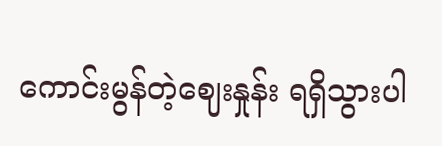ကောင်းမွန်တဲ့ဈေးနှုန်း ရရှိသွားပါ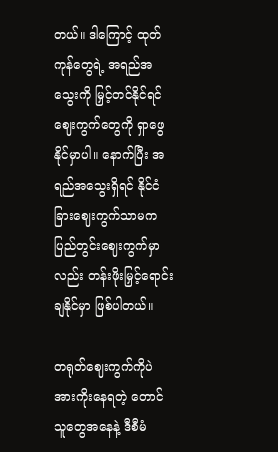တယ်။ ဒါကြောင့် ထုတ်ကုန်တွေရဲ့ အရည်အသွေးကို မြှင့်တင်နိုင်ရင် ဈေးကွက်တွေကို ရှာဖွေနိုင်မှာပါ။ နောက်ပြီး အရည်အသွေးရှိရင် နိုင်ငံခြားဈေးကွက်သာမက ပြည်တွင်းဈေးကွက်မှာလည်း တန်းဖိုးမြှင့်ရောင်းချနိုင်မှာ ဖြစ်ပါတယ်။

တရုတ်ဈေးကွက်ကိုပဲ အားကိုးနေရတဲ့ တောင်သူတွေအနေနဲ့ ဒီစီမံ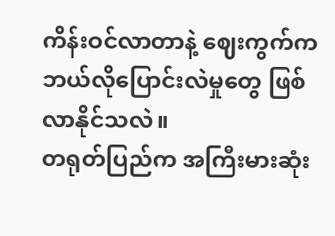ကိန်းဝင်လာတာနဲ့ ဈေးကွက်က ဘယ်လိုပြောင်းလဲမှုတွေ ဖြစ်လာနိုင်သလဲ။
တရုတ်ပြည်က အကြီးမားဆုံး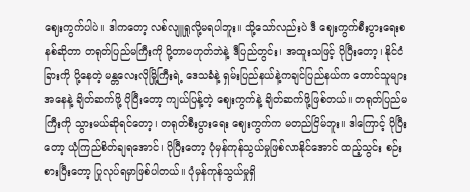ဈေးကွက်ပါပဲ။ ဒါကတော့ လစ်လျူရှုလို့မရပါဘူး။ သို့သော်လည်းပဲ ဒီ ဈေးကွက်စီးပွားရေးစနစ်ဆိုတာ တရုတ်ပြည်မကြီးကို ပို့တာမဟုတ်ဘဲနဲ့ ဒီပြည်တွင်း၊ အထူးသဖြင့် ပိုပြီးတော့၊ နိုင်ငံခြားကို ပို့နေတဲ့ မန္တလေးလိုမြို့ကြီးရဲ့ ဒေသခံနဲ့ ရှမ်းပြည်နယ်နဲ့ကချင်ပြည်နယ်က တောင်သူများအနေနဲ့ ချိတ်ဆက်ဖို့ ပိုပြီးတော့ ကျယ်ပြန့်တဲ့ ဈေးကွက်နဲ့ ချိတ်ဆက်ဖို့ဖြစ်တယ်။ တရုတ်ပြည်မကြီးကို သွားမယ်ဆိုရင်တော့၊ တရုတ်စီးပွားရေး ဈေးကွက်က မတည်ငြိမ်ဘူး။ ဒါကြောင့် ပိုပြီးတော့ ယုံကြည်စိတ်ချရအောင်၊ ပိုပြီးတော့ ပုံမှန်ကုန်သွယ်မှုဖြစ်လာနိုင်အောင် ထည့်သွင်း စဉ်းစားပြီးတော့ ပြုလုပ်ရမှာဖြစ်ပါတယ်။ ပုံမှန်ကုန်သွယ်မှုရှိ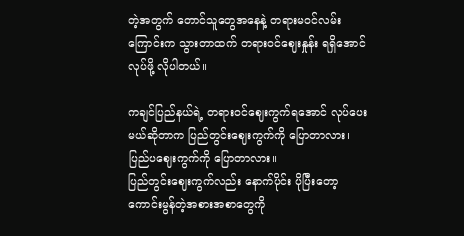တဲ့အတွက် တောင်သူတွေအနေနဲ့ တရားမဝင်လမ်းကြောင်းက သွားတာထက် တရားဝင်ဈေးနှုန်း ရရှိအောင် လုပ်ဖို့ လိုပါတယ်။

ကချင်ပြည်နယ်ရဲ့ တရားဝင်ဈေးကွက်ရအောင် လုပ်ပေးမယ်ဆိုတာက ပြည်တွင်းဈေးကွက်ကို ပြောတာလား၊ ပြည်ပဈေးကွက်ကို ပြောတာလား။
ပြည်တွင်းဈေးကွက်လည်း နောက်ပိုင်း ပိုပြီးတော့ ကောင်းမွန်တဲ့အစားအစာတွေကို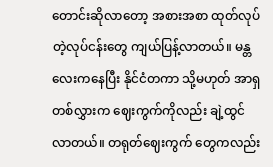တောင်းဆိုလာတော့ အစားအစာ ထုတ်လုပ်တဲ့လုပ်ငန်းတွေ ကျယ်ပြန့်လာတယ်။ မန္တလေးကနေပြီး နိုင်ငံတကာ သို့မဟုတ် အာရှတစ်လွှားက ဈေးကွက်ကိုလည်း ချဲ့ထွင်လာတယ်။ တရုတ်ဈေးကွက် တွေကလည်း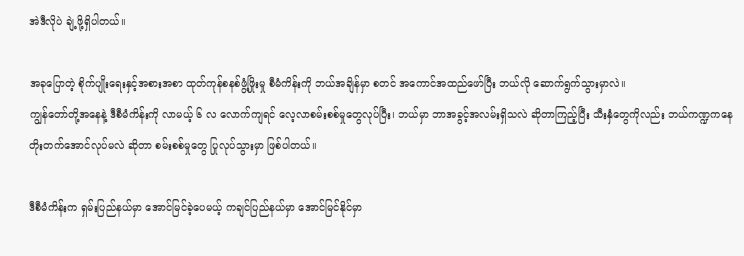အဲဒီလိုပဲ ချဲ့ဖို့ရှိပါတယ်။

အခုပြောတဲ့ စိုက်ပျိုးရေးနှင့်အစားအစာ ထုတ်ကုန်စနစ်ဖွံ့ဖြိုးမှု စီမံကိန်းကို ဘယ်အချိန်မှာ စတင် အကောင်အထည်ဖော်ပြီး ဘယ်လို ဆောက်ရွက်သွားမှာလဲ။
ကျွန်တော်တို့အနေနဲ့ ဒီစီမံကိန်းကို လာမယ့် ၆ လ လောက်ကျရင် လေ့လာစမ်းစစ်မှုတွေလုပ်ပြီး၊ ဘယ်မှာ ဘာအခွင့်အလမ်းရှိသလဲ ဆိုတာကြည့်ပြီး သီးနှံတွေကိုလည်း ဘယ်ကဏ္ဍကနေ တိုးတက်အောင်လုပ်မလဲ ဆိုတာ စမ်းစစ်မှုတွေ ပြုလုပ်သွားမှာ ဖြစ်ပါတယ်။

ဒီစီမံကိန်းက ရှမ်းပြည်နယ်မှာ အောင်မြင်ခဲ့ပေမယ့် ကချင်ပြည်နယ်မှာ အောင်မြင်နိုင်မှာ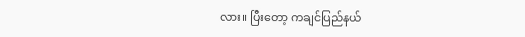လား။ ပြီးတော့ ကချင်ပြည်နယ်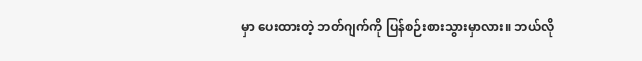မှာ ပေးထားတဲ့ ဘတ်ဂျက်ကို ပြန်စဉ်းစားသွားမှာလား။ ဘယ်လို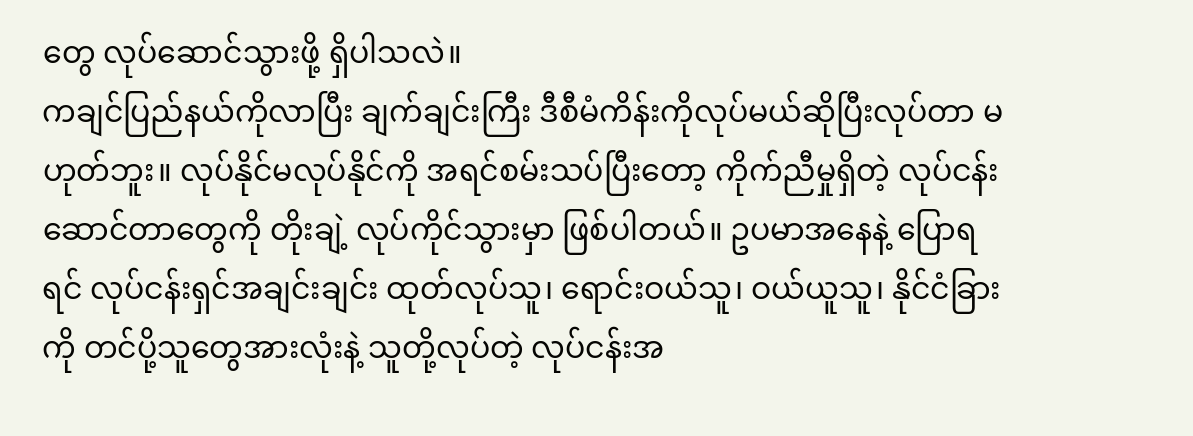တွေ လုပ်ဆောင်သွားဖို့ ရှိပါသလဲ။
ကချင်ပြည်နယ်ကိုလာပြီး ချက်ချင်းကြီး ဒီစီမံကိန်းကိုလုပ်မယ်ဆိုပြီးလုပ်တာ မဟုတ်ဘူး။ လုပ်နိုင်မလုပ်နိုင်ကို အရင်စမ်းသပ်ပြီးတော့ ကိုက်ညီမှုရှိတဲ့ လုပ်ငန်းဆောင်တာတွေကို တိုးချဲ့ လုပ်ကိုင်သွားမှာ ဖြစ်ပါတယ်။ ဥပမာအနေနဲ့ ပြောရရင် လုပ်ငန်းရှင်အချင်းချင်း ထုတ်လုပ်သူ၊ ရောင်းဝယ်သူ၊ ဝယ်ယူသူ၊ နိုင်ငံခြားကို တင်ပို့သူတွေအားလုံးနဲ့ သူတို့လုပ်တဲ့ လုပ်ငန်းအ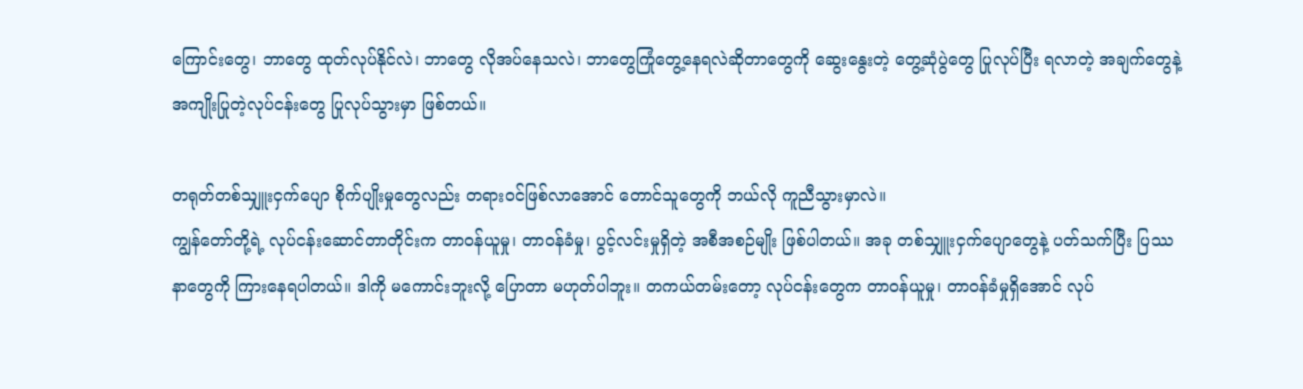ကြောင်းတွေ၊ ဘာတွေ ထုတ်လုပ်နိုင်လဲ၊ ဘာတွေ လိုအပ်နေသလဲ၊ ဘာတွေကြုံတွေ့နေရလဲဆိုတာတွေကို ဆွေးနွေးတဲ့ တွေ့ဆုံပွဲတွေ ပြုလုပ်ပြီး ရလာတဲ့ အချက်တွေနဲ့ အကျိုးပြုတဲ့လုပ်ငန်းတွေ ပြုလုပ်သွားမှာ ဖြစ်တယ်။

တရုတ်တစ်သျှူးငှက်ပျော စိုက်ပျိုးမှုတွေလည်း တရားဝင်ဖြစ်လာအောင် တောင်သူတွေကို ဘယ်လို ကူညီသွားမှာလဲ။
ကျွန်တော်တို့ရဲ့ လုပ်ငန်းဆောင်တာတိုင်းက တာဝန်ယူမှု၊ တာဝန်ခံမှု၊ ပွင့်လင်းမှုရှိတဲ့ အစီအစဉ်မျိုး ဖြစ်ပါတယ်။ အခု တစ်သျှူးငှက်ပျောတွေနဲ့ ပတ်သက်ပြီး ပြဿနာတွေကို ကြားနေရပါတယ်။ ဒါကို မကောင်းဘူးလို့ ပြောတာ မဟုတ်ပါဘူး။ တကယ်တမ်းတော့ လုပ်ငန်းတွေက တာဝန်ယူမှု၊ တာဝန်ခံမှုရှိအောင် လုပ်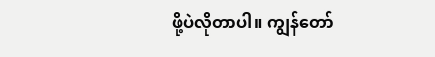ဖို့ပဲလိုတာပါ။ ကျွန်တော်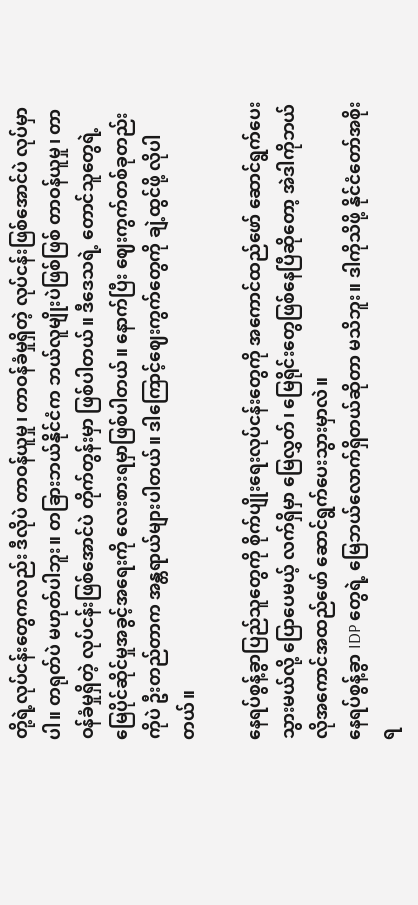တို့ရဲ့လုပ်ငန်းတွေကလည်း ဒီလိုပဲ တာဝန်ယူမှု၊ တာဝန်ခံမှုရှိတဲ့ လုပ်ငန်းဖြစ်အောင်ပဲ လုပ်မှာပါ။ တရုတ်ပဲ မဟုတ်ပါဘူး။ တခြားဘယ်နိုင်ငံက ဘယ်လူမျိုးပဲဖြစ်ဖြစ် တာဝန်ယူမှု၊ တာဝန်ခံမှုရှိတဲ့ လုပ်ငန်းဖြစ်အောင်ပဲ တိုက်တွန်းမှာ ဖြစ်ပါတယ်။ ဒီဒေသရဲ့ တောင်သူတွေရဲ့ မြေပိုင်ဆိုင်မှုအခွင့်အရေးကို လေးစားရမှာဖြစ်ပါတယ်။ နောက်ပြီး ဈေးကွက်တစ်ခုတည်းကိုပဲ ဦးတည်တာက အန္တရာယ်များပါတယ်။ ဒါကြောင့်ဈေးကွက်တွေကို ချဲ့ထွင်ဖို့ လိုပါတယ်။

နေရပ်စွန့်ခွာပြည်သူတွေကို စိုက်ပျိုးရေးလုပ်ငန်းတွေကို အကောင်ထည်ဖော် ဆောင်ရွက်ပေးသွားမယ်လို့ ပြောပေမယ့် လက်ရှိမှာ မြေလွှတ်၊ မြေရိုင်းတွေဖြစ်နေပြီဆိုတော့ အဲဒါကိုဘယ်လိုအကောင်အထည်ဖော် ဆောင်ရွက်ပေးသွားမှာလဲ။
နေရပ်စွန့်ခွာ IDP တွေရဲ့ မြေဘယ်လောက်ရှိတယ်ဆိုတာ မသိဘူး။ ဒါကိုသိဖို့ နိုင်ငံတော်အစိုးရ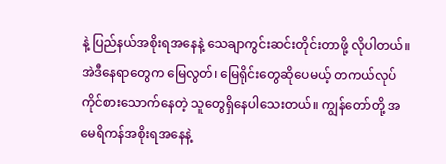နဲ့ ပြည်နယ်အစိုးရအနေနဲ့ သေချာကွင်းဆင်းတိုင်းတာဖို့ လိုပါတယ်။ အဲဒီနေရာတွေက မြေလွတ်၊ မြေရိုင်းတွေဆိုပေမယ့် တကယ်လုပ်ကိုင်စားသောက်နေတဲ့ သူတွေရှိနေပါသေးတယ်။ ကျွန်တော်တို့ အမေရိကန်အစိုးရအနေနဲ့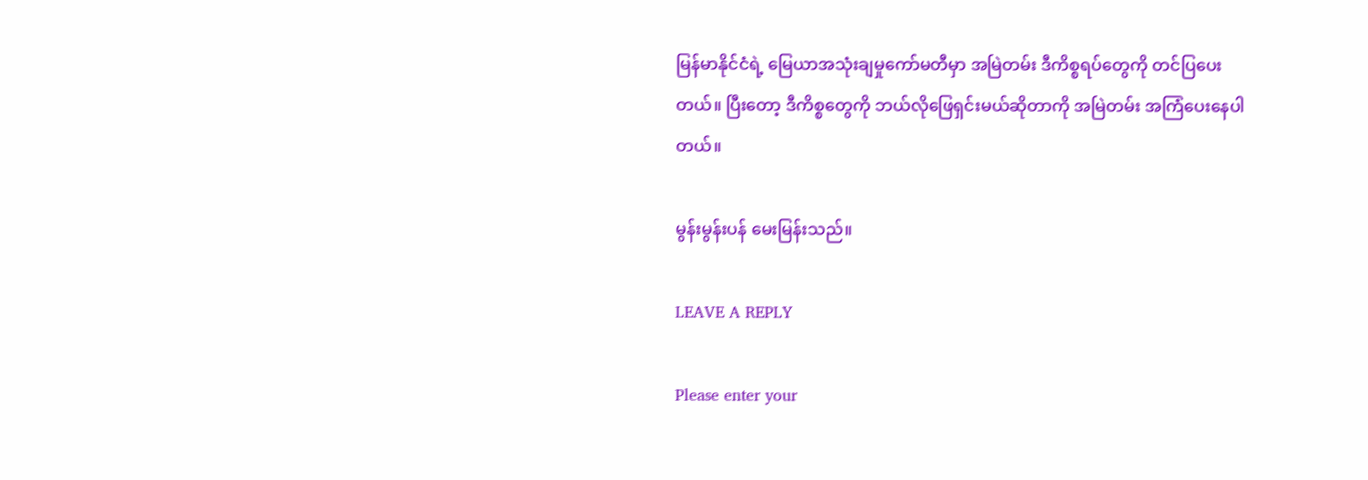မြန်မာနိုင်ငံရဲ့ မြေယာအသုံးချမှုကော်မတီမှာ အမြဲတမ်း ဒီကိစ္စရပ်တွေကို တင်ပြပေးတယ်။ ပြီးတော့ ဒီကိစ္စတွေကို ဘယ်လိုဖြေရှင်းမယ်ဆိုတာကို အမြဲတမ်း အကြံပေးနေပါတယ်။

မွန်းမွန်းပန် မေးမြန်းသည်။

LEAVE A REPLY

Please enter your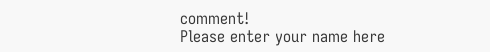comment!
Please enter your name here